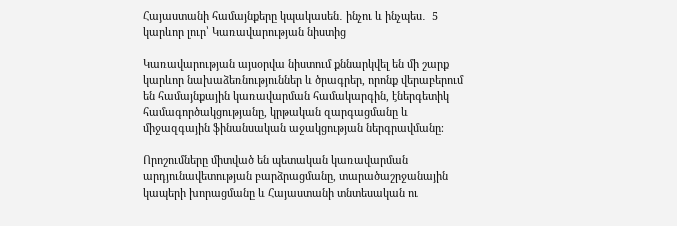Հայաստանի համայնքերը կպակասեն․ ինչու և ինչպես․  5 կարևոր լուր՝ Կառավարության նիստից

Կառավարության այսօրվա նիստում քննարկվել են մի շարք կարևոր նախաձեռնություններ և ծրագրեր, որոնք վերաբերում են համայնքային կառավարման համակարգին, էներգետիկ համագործակցությանը, կրթական զարգացմանը և միջազգային ֆինանսական աջակցության ներգրավմանը։

Որոշումները միտված են պետական կառավարման արդյունավետության բարձրացմանը, տարածաշրջանային կապերի խորացմանը և Հայաստանի տնտեսական ու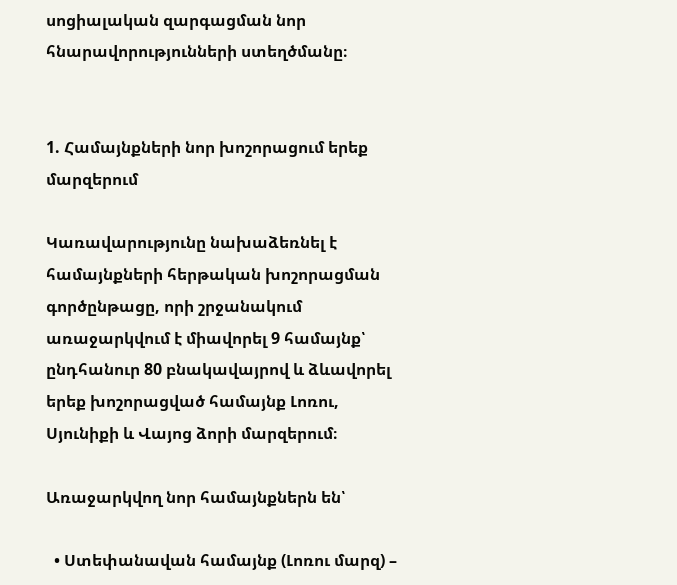սոցիալական զարգացման նոր հնարավորությունների ստեղծմանը։


1. Համայնքների նոր խոշորացում երեք մարզերում

Կառավարությունը նախաձեռնել է համայնքների հերթական խոշորացման գործընթացը, որի շրջանակում առաջարկվում է միավորել 9 համայնք՝ ընդհանուր 80 բնակավայրով և ձևավորել երեք խոշորացված համայնք Լոռու, Սյունիքի և Վայոց ձորի մարզերում։

Առաջարկվող նոր համայնքներն են՝

  • Ստեփանավան համայնք (Լոռու մարզ) –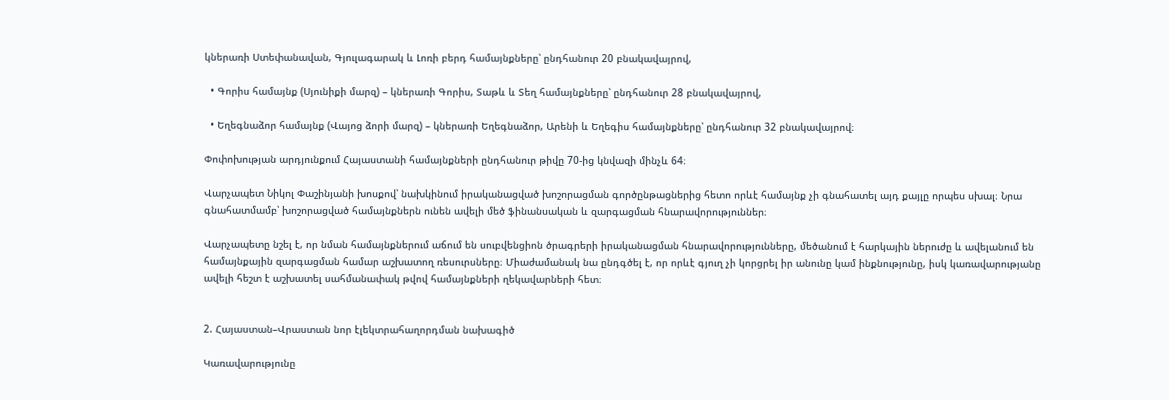կներառի Ստեփանավան, Գյուլագարակ և Լոռի բերդ համայնքները՝ ընդհանուր 20 բնակավայրով,

  • Գորիս համայնք (Սյունիքի մարզ) – կներառի Գորիս, Տաթև և Տեղ համայնքները՝ ընդհանուր 28 բնակավայրով,

  • Եղեգնաձոր համայնք (Վայոց ձորի մարզ) – կներառի Եղեգնաձոր, Արենի և Եղեգիս համայնքները՝ ընդհանուր 32 բնակավայրով։

Փոփոխության արդյունքում Հայաստանի համայնքների ընդհանուր թիվը 70-ից կնվազի մինչև 64։

Վարչապետ Նիկոլ Փաշինյանի խոսքով՝ նախկինում իրականացված խոշորացման գործընթացներից հետո որևէ համայնք չի գնահատել այդ քայլը որպես սխալ։ Նրա գնահատմամբ՝ խոշորացված համայնքներն ունեն ավելի մեծ ֆինանսական և զարգացման հնարավորություններ։

Վարչապետը նշել է, որ նման համայնքներում աճում են սուբվենցիոն ծրագրերի իրականացման հնարավորությունները, մեծանում է հարկային ներուժը և ավելանում են համայնքային զարգացման համար աշխատող ռեսուրսները։ Միաժամանակ նա ընդգծել է, որ որևէ գյուղ չի կորցրել իր անունը կամ ինքնությունը, իսկ կառավարությանը ավելի հեշտ է աշխատել սահմանափակ թվով համայնքների ղեկավարների հետ։


2. Հայաստան–Վրաստան նոր էլեկտրահաղորդման նախագիծ

Կառավարությունը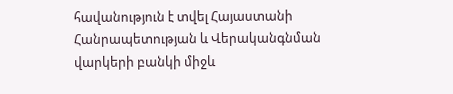հավանություն է տվել Հայաստանի Հանրապետության և Վերականգնման վարկերի բանկի միջև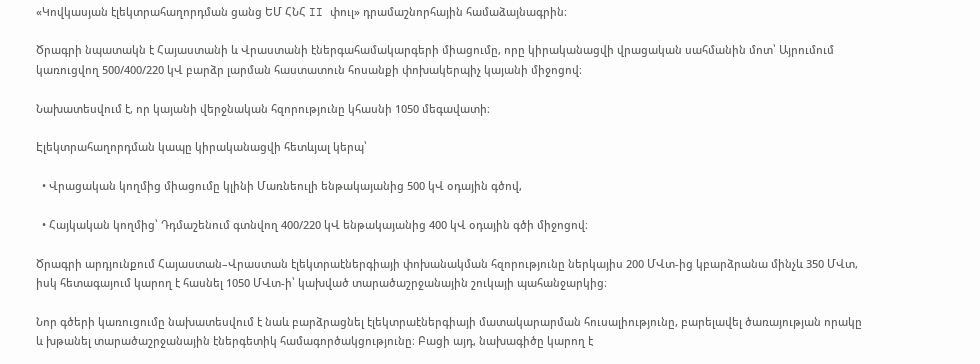«Կովկասյան էլեկտրահաղորդման ցանց ԵՄ ՀՆՀ II փուլ» դրամաշնորհային համաձայնագրին։

Ծրագրի նպատակն է Հայաստանի և Վրաստանի էներգահամակարգերի միացումը, որը կիրականացվի վրացական սահմանին մոտ՝ Այրումում կառուցվող 500/400/220 կՎ բարձր լարման հաստատուն հոսանքի փոխակերպիչ կայանի միջոցով։

Նախատեսվում է, որ կայանի վերջնական հզորությունը կհասնի 1050 մեգավատի։

Էլեկտրահաղորդման կապը կիրականացվի հետևյալ կերպ՝

  • Վրացական կողմից միացումը կլինի Մառնեուլի ենթակայանից 500 կՎ օդային գծով,

  • Հայկական կողմից՝ Դդմաշենում գտնվող 400/220 կՎ ենթակայանից 400 կՎ օդային գծի միջոցով։

Ծրագրի արդյունքում Հայաստան–Վրաստան էլեկտրաէներգիայի փոխանակման հզորությունը ներկայիս 200 ՄՎտ-ից կբարձրանա մինչև 350 ՄՎտ, իսկ հետագայում կարող է հասնել 1050 ՄՎտ-ի՝ կախված տարածաշրջանային շուկայի պահանջարկից։

Նոր գծերի կառուցումը նախատեսվում է նաև բարձրացնել էլեկտրաէներգիայի մատակարարման հուսալիությունը, բարելավել ծառայության որակը և խթանել տարածաշրջանային էներգետիկ համագործակցությունը։ Բացի այդ, նախագիծը կարող է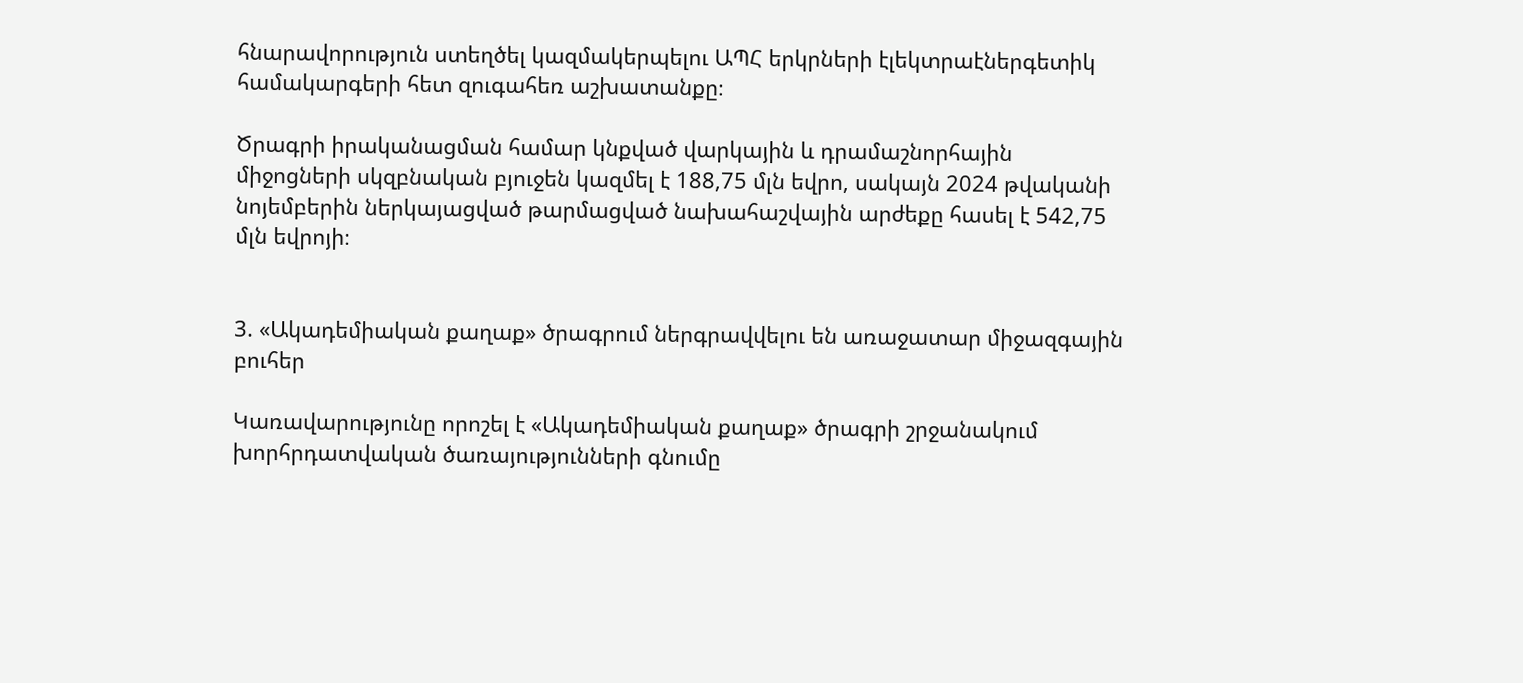հնարավորություն ստեղծել կազմակերպելու ԱՊՀ երկրների էլեկտրաէներգետիկ համակարգերի հետ զուգահեռ աշխատանքը։

Ծրագրի իրականացման համար կնքված վարկային և դրամաշնորհային միջոցների սկզբնական բյուջեն կազմել է 188,75 մլն եվրո, սակայն 2024 թվականի նոյեմբերին ներկայացված թարմացված նախահաշվային արժեքը հասել է 542,75 մլն եվրոյի։


3. «Ակադեմիական քաղաք» ծրագրում ներգրավվելու են առաջատար միջազգային բուհեր

Կառավարությունը որոշել է «Ակադեմիական քաղաք» ծրագրի շրջանակում խորհրդատվական ծառայությունների գնումը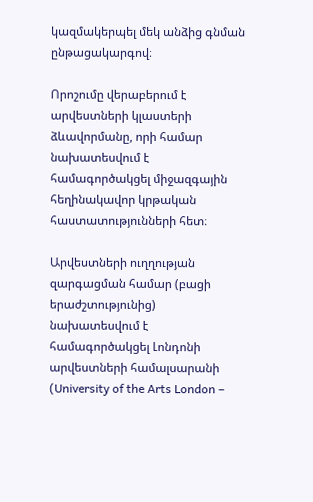կազմակերպել մեկ անձից գնման ընթացակարգով։

Որոշումը վերաբերում է արվեստների կլաստերի ձևավորմանը, որի համար նախատեսվում է համագործակցել միջազգային հեղինակավոր կրթական հաստատությունների հետ։

Արվեստների ուղղության զարգացման համար (բացի երաժշտությունից) նախատեսվում է համագործակցել Լոնդոնի արվեստների համալսարանի (University of the Arts London –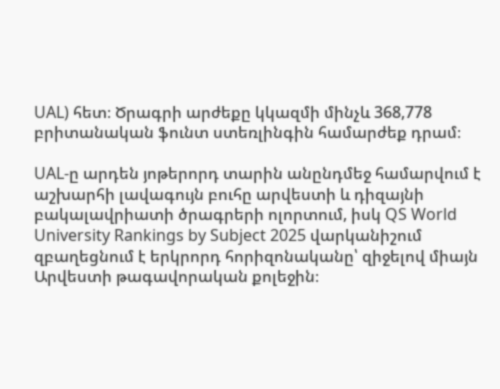UAL) հետ։ Ծրագրի արժեքը կկազմի մինչև 368,778 բրիտանական ֆունտ ստեռլինգին համարժեք դրամ։

UAL-ը արդեն յոթերորդ տարին անընդմեջ համարվում է աշխարհի լավագույն բուհը արվեստի և դիզայնի բակալավրիատի ծրագրերի ոլորտում, իսկ QS World University Rankings by Subject 2025 վարկանիշում զբաղեցնում է երկրորդ հորիզոնականը՝ զիջելով միայն Արվեստի թագավորական քոլեջին։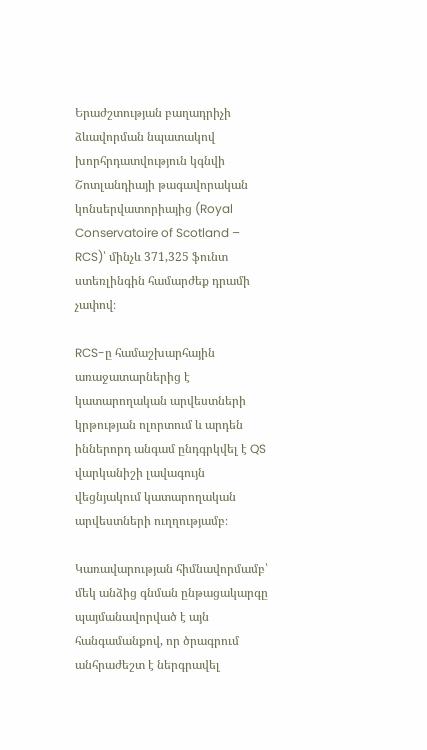Երաժշտության բաղադրիչի ձևավորման նպատակով խորհրդատվություն կգնվի Շոտլանդիայի թագավորական կոնսերվատորիայից (Royal Conservatoire of Scotland – RCS)՝ մինչև 371,325 ֆունտ ստեռլինգին համարժեք դրամի չափով։

RCS-ը համաշխարհային առաջատարներից է կատարողական արվեստների կրթության ոլորտում և արդեն իններորդ անգամ ընդգրկվել է QS վարկանիշի լավագույն վեցնյակում կատարողական արվեստների ուղղությամբ։

Կառավարության հիմնավորմամբ՝ մեկ անձից գնման ընթացակարգը պայմանավորված է այն հանգամանքով, որ ծրագրում անհրաժեշտ է ներգրավել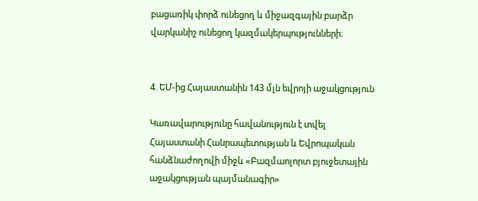բացառիկ փորձ ունեցող և միջազգային բարձր վարկանիշ ունեցող կազմակերպությունների։


4. ԵՄ-ից Հայաստանին 143 մլն եվրոյի աջակցություն

Կառավարությունը հավանություն է տվել Հայաստանի Հանրապետության և Եվրոպական հանձնաժողովի միջև «Բազմաոլորտ բյուջետային աջակցության պայմանագիր»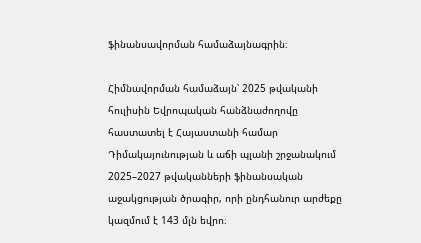ֆինանսավորման համաձայնագրին։

Հիմնավորման համաձայն՝ 2025 թվականի հուլիսին Եվրոպական հանձնաժողովը հաստատել է Հայաստանի համար Դիմակայունության և աճի պլանի շրջանակում 2025–2027 թվականների ֆինանսական աջակցության ծրագիր, որի ընդհանուր արժեքը կազմում է 143 մլն եվրո։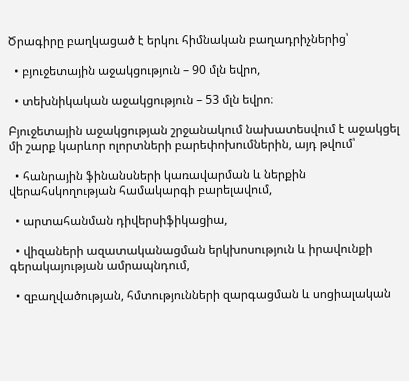Ծրագիրը բաղկացած է երկու հիմնական բաղադրիչներից՝

  • բյուջետային աջակցություն – 90 մլն եվրո,

  • տեխնիկական աջակցություն – 53 մլն եվրո։

Բյուջետային աջակցության շրջանակում նախատեսվում է աջակցել մի շարք կարևոր ոլորտների բարեփոխումներին, այդ թվում՝

  • հանրային ֆինանսների կառավարման և ներքին վերահսկողության համակարգի բարելավում,

  • արտահանման դիվերսիֆիկացիա,

  • վիզաների ազատականացման երկխոսություն և իրավունքի գերակայության ամրապնդում,

  • զբաղվածության, հմտությունների զարգացման և սոցիալական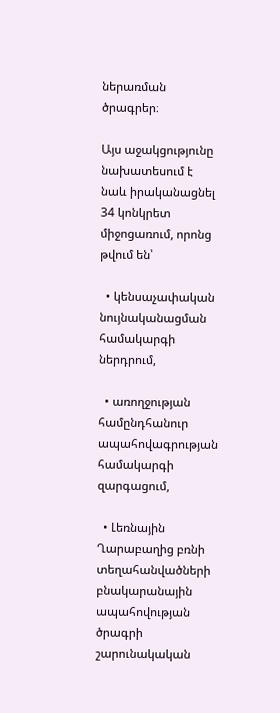ներառման ծրագրեր։

Այս աջակցությունը նախատեսում է նաև իրականացնել 34 կոնկրետ միջոցառում, որոնց թվում են՝

  • կենսաչափական նույնականացման համակարգի ներդրում,

  • առողջության համընդհանուր ապահովագրության համակարգի զարգացում,

  • Լեռնային Ղարաբաղից բռնի տեղահանվածների բնակարանային ապահովության ծրագրի շարունակական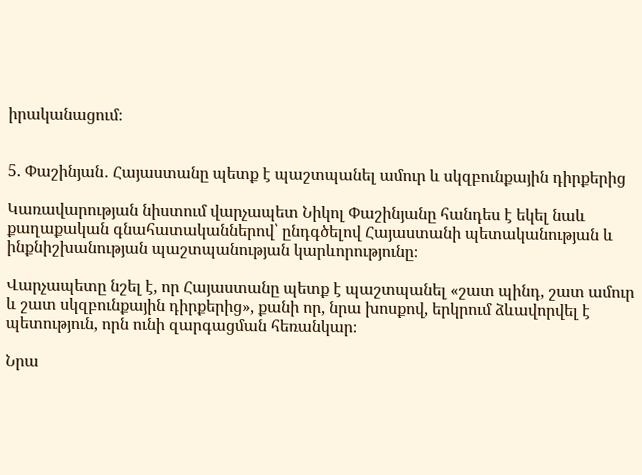իրականացում։


5. Փաշինյան․ Հայաստանը պետք է պաշտպանել ամուր և սկզբունքային դիրքերից

Կառավարության նիստում վարչապետ Նիկոլ Փաշինյանը հանդես է եկել նաև քաղաքական գնահատականներով՝ ընդգծելով Հայաստանի պետականության և ինքնիշխանության պաշտպանության կարևորությունը։

Վարչապետը նշել է, որ Հայաստանը պետք է պաշտպանել «շատ պինդ, շատ ամուր և շատ սկզբունքային դիրքերից», քանի որ, նրա խոսքով, երկրում ձևավորվել է պետություն, որն ունի զարգացման հեռանկար։

Նրա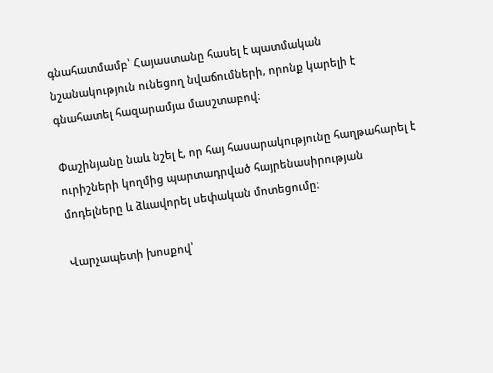գնահատմամբ՝ Հայաստանը հասել է պատմական նշանակություն ունեցող նվաճումների, որոնք կարելի է գնահատել հազարամյա մասշտաբով։

Փաշինյանը նաև նշել է, որ հայ հասարակությունը հաղթահարել է ուրիշների կողմից պարտադրված հայրենասիրության մոդելները և ձևավորել սեփական մոտեցումը։

Վարչապետի խոսքով՝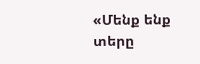«Մենք ենք տերը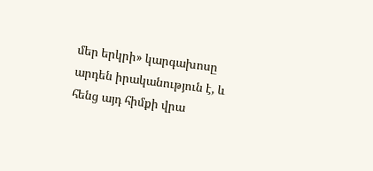մեր երկրի» կարգախոսը արդեն իրականություն է, և հենց այդ հիմքի վրա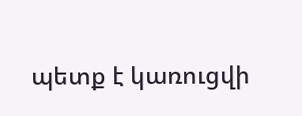պետք է կառուցվի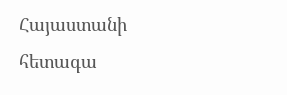Հայաստանի հետագա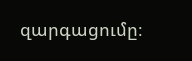զարգացումը։